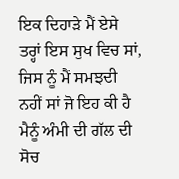ਇਕ ਦਿਹਾੜੇ ਮੈਂ ਏਸੇ ਤਰ੍ਹਾਂ ਇਸ ਸੁਖ ਵਿਚ ਸਾਂ, ਜਿਸ ਨੂੰ ਮੈਂ ਸਮਝਦੀ ਨਹੀਂ ਸਾਂ ਜੋ ਇਹ ਕੀ ਹੈ ਮੈਨੂੰ ਅੰਮੀ ਦੀ ਗੱਲ ਦੀ ਸੋਚ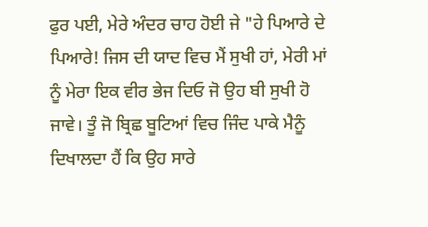ਫੁਰ ਪਈ, ਮੇਰੇ ਅੰਦਰ ਚਾਹ ਹੋਈ ਜੇ "ਹੇ ਪਿਆਰੇ ਦੇ ਪਿਆਰੇ! ਜਿਸ ਦੀ ਯਾਦ ਵਿਚ ਮੈਂ ਸੁਖੀ ਹਾਂ, ਮੇਰੀ ਮਾਂ ਨੂੰ ਮੇਰਾ ਇਕ ਵੀਰ ਭੇਜ ਦਿਓ ਜੋ ਉਹ ਬੀ ਸੁਖੀ ਹੋ ਜਾਵੇ। ਤੂੰ ਜੋ ਬ੍ਰਿਛ ਬੂਟਿਆਂ ਵਿਚ ਜਿੰਦ ਪਾਕੇ ਮੈਨੂੰ ਦਿਖਾਲਦਾ ਹੈਂ ਕਿ ਉਹ ਸਾਰੇ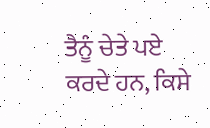ਤੈਨੂੰ ਚੇਤੇ ਪਏ ਕਰਦੇ ਹਨ, ਕਿਸੇ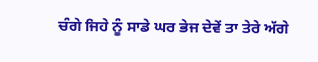ਚੰਗੇ ਜਿਹੇ ਨੂੰ ਸਾਡੇ ਘਰ ਭੇਜ ਦੇਵੇਂ ਤਾ ਤੇਰੇ ਅੱਗੇ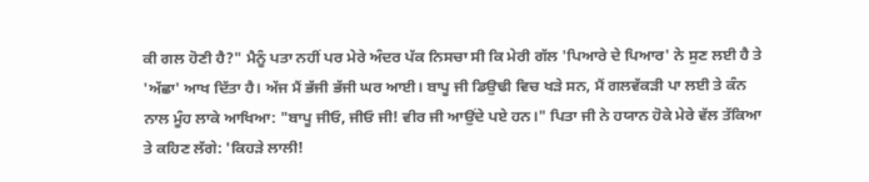ਕੀ ਗਲ ਹੋਣੀ ਹੈ?" ਮੈਨੂੰ ਪਤਾ ਨਹੀਂ ਪਰ ਮੇਰੇ ਅੰਦਰ ਪੱਕ ਨਿਸਚਾ ਸੀ ਕਿ ਮੇਰੀ ਗੱਲ 'ਪਿਆਰੇ ਦੇ ਪਿਆਰ' ਨੇ ਸੁਣ ਲਈ ਹੈ ਤੇ 'ਅੱਛਾ' ਆਖ ਦਿੱਤਾ ਹੈ। ਅੱਜ ਮੈਂ ਭੱਜੀ ਭੱਜੀ ਘਰ ਆਈ। ਬਾਪੂ ਜੀ ਡਿਉਢੀ ਵਿਚ ਖੜੇ ਸਨ, ਮੈਂ ਗਲਵੱਕੜੀ ਪਾ ਲਈ ਤੇ ਕੰਨ ਨਾਲ ਮੂੰਹ ਲਾਕੇ ਆਖਿਆ: "ਬਾਪੂ ਜੀਓ, ਜੀਓ ਜੀ! ਵੀਰ ਜੀ ਆਉਂਦੇ ਪਏ ਹਨ।" ਪਿਤਾ ਜੀ ਨੇ ਹਯਾਨ ਹੋਕੇ ਮੇਰੇ ਵੱਲ ਤੱਕਿਆ ਤੇ ਕਹਿਣ ਲੱਗੇ: 'ਕਿਹੜੇ ਲਾਲੀ!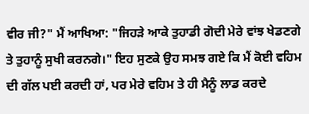ਵੀਰ ਜੀ?" ਮੈਂ ਆਖਿਆ: "ਜਿਹੜੇ ਆਕੇ ਤੁਹਾਡੀ ਗੋਦੀ ਮੇਰੇ ਵਾਂਝ ਖੇਡਣਗੇ ਤੇ ਤੁਹਾਨੂੰ ਸੁਖੀ ਕਰਨਗੇ।" ਇਹ ਸੁਣਕੇ ਉਹ ਸਮਝ ਗਏ ਕਿ ਮੈਂ ਕੋਈ ਵਹਿਮ ਦੀ ਗੱਲ ਪਈ ਕਰਦੀ ਹਾਂ, ਪਰ ਮੇਰੇ ਵਹਿਮ ਤੇ ਹੀ ਮੈਨੂੰ ਲਾਡ ਕਰਦੇ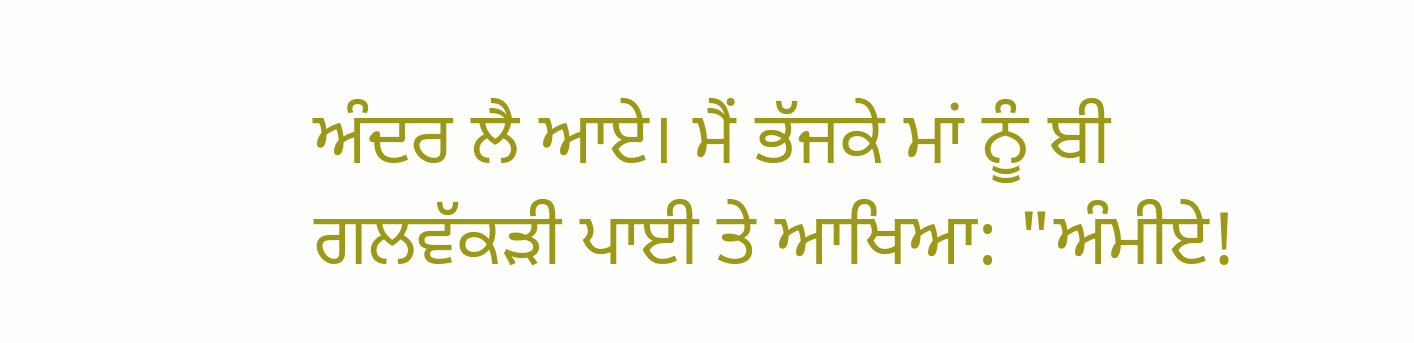ਅੰਦਰ ਲੈ ਆਏ। ਮੈਂ ਭੱਜਕੇ ਮਾਂ ਨੂੰ ਬੀ ਗਲਵੱਕੜੀ ਪਾਈ ਤੇ ਆਖਿਆ: "ਅੰਮੀਏ!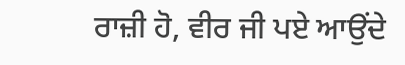ਰਾਜ਼ੀ ਹੋ, ਵੀਰ ਜੀ ਪਏ ਆਉਂਦੇ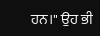ਹਨ।" ਉਹ ਭੀ